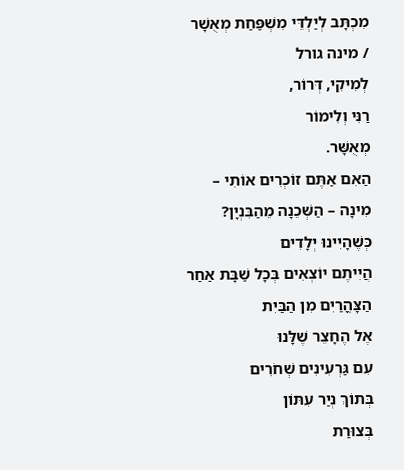מִכְתָּב לְיַלְדֵּי מִשְׁפַּחַת מְאֻשָׁר / מינה גורל
לְמִיקִי, דְּרוֹר,
רַנִּי וְלִימוֹר
מְאֻשָּׁר.
הַאִם אַתֶּם זוֹכְרִים אוֹתִי –
מִינָה – הַשְּׁכֵנָה מֵהַבִּנְיָן?
כְּשֶׁהָיִינוּ יְלָדִים
הֲיִיתֶם יוֹצְאִים בְּכָל שַׁבָּת אַחַר הַצָּהֳרַיִם מִן הַבַּיִת
אֶל הֶחָצֵר שֶׁלָּנוּ
עִם גַּרְעִינִים שְׁחֹרִים
בְּתוֹךְ נְיַר עִתּוֹן
בְּצוּרַת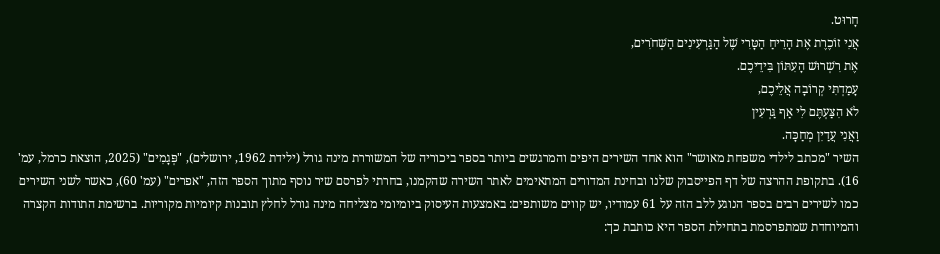חָרוּט.
אֲנִי זוֹכֶרֶת אֶת הָרֵיחַ הַטָּרִי שֶׁל הַגַּרְעִינִים הַשְּׁחֹרִים,
אֶת רִשְׁרוּשׁ הָעִתּוֹן בִּידֵיכֶם.
עָמַדְתִּי קְרוֹבָה אֲלֵיכֶם,
לֹא הִצַּעְתֶּם לִי אַף גַּרְעִין
וַאֲנִי עֲדַיִן מְחַכָּה.
השיר "מכתב לילדי משפחת מאושר" הוא אחד השירים היפים והמרגשים ביותר בספר ביכוריה של המשוררת מינה גורל (ילידת 1962, ירושלים), "פְּגָמִים" (2025, הוצאת כרמל, עמ' 16). בתקופת ההרצה של דף הפייסבוק שלנו ובחינת המדורים המתאימים לאתר השירה שהקמנו, בחרתי לפרסם שיר נוסף מתוך הספר הזה, "אפרים" (עמ' 60), כאשר לשני השירים כמו לשירים רבים בספר הנוגע ללב הזה על 61 עמודיו, יש קווים משותפים: באמצעות העיסוק ביומיומי מצליחה מינה גורל לחלץ תובנות קיומיות מקוריות. ברשימת התודות הקצרה והמיוחדת שמתפרסמת בתחילת הספר היא כותבת כך: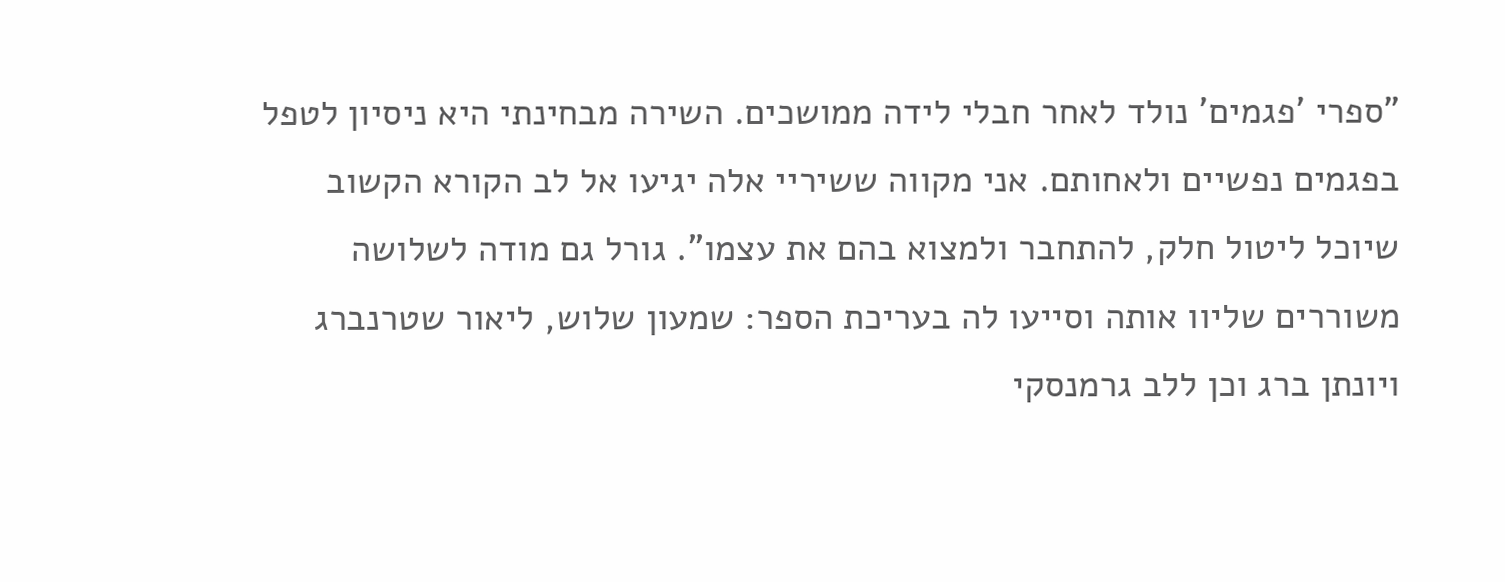"ספרי 'פגמים' נולד לאחר חבלי לידה ממושכים. השירה מבחינתי היא ניסיון לטפל בפגמים נפשיים ולאחותם. אני מקווה ששיריי אלה יגיעו אל לב הקורא הקשוב שיוכל ליטול חלק, להתחבר ולמצוא בהם את עצמו". גורל גם מודה לשלושה משוררים שליוו אותה וסייעו לה בעריכת הספר: שמעון שלוש, ליאור שטרנברג ויונתן ברג וכן ללב גרמנסקי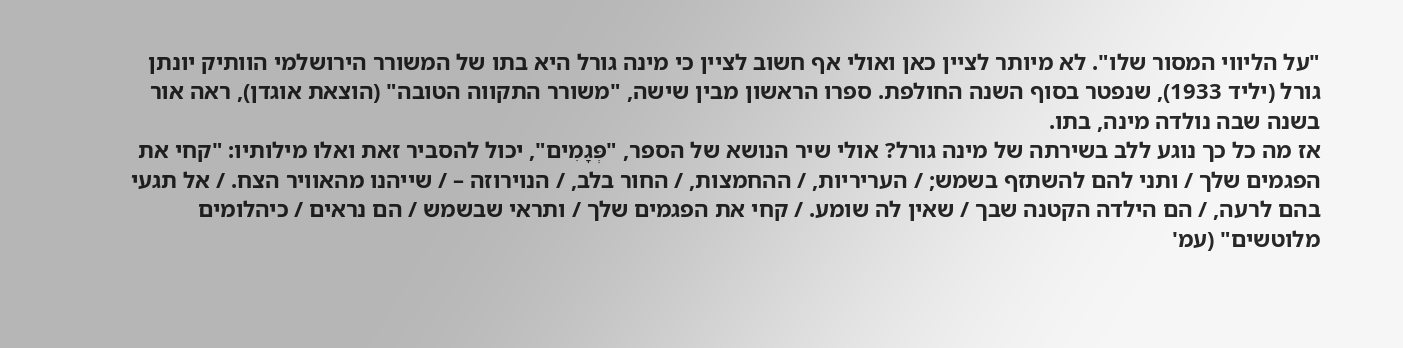"על הליווי המסור שלו". לא מיותר לציין כאן ואולי אף חשוב לציין כי מינה גורל היא בתו של המשורר הירושלמי הוותיק יונתן גורל (יליד 1933), שנפטר בסוף השנה החולפת. ספרו הראשון מבין שישה, "משורר התקווה הטובה" (הוצאת אוגדן), ראה אור בשנה שבה נולדה מינה, בתו.
אז מה כל כך נוגע ללב בשירתה של מינה גורל? אולי שיר הנושא של הספר, "פְּגָמִים", יכול להסביר זאת ואלו מילותיו: "קחי את הפגמים שלך / ותני להם להשתזף בשמש; / העריריות, / ההחמצות, / החור בלב, / הנוירוזה – / שייהנו מהאוויר הצח. / אל תגעי בהם לרעה, / הם הילדה הקטנה שבך / שאין לה שומע. / קחי את הפגמים שלך / ותראי שבשמש / הם נראים / כיהלומים מלוטשים" (עמ'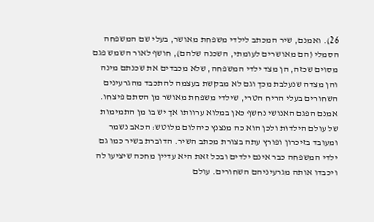26). ואמנם, שיר המכתב לילדי משפחת מאושר, בעלי שם המשפחה הסמלי (הם מאושרים לעומתי, השכנה שלהם), חושף לאור השמש פגם מסוים שכזה, הן מצד ילדי המשפחה, שלא מכבדים את שכנתם מינה והן מצדה שנעלבת מכך וגם לא מבקשת בעצמה להתכבד מהגרעינים השחורים בעלי הריח הטרי, שילדי משפחת מאושר מן הסתם פיצחו. אמנם הפגם האנושי נחשף כאן במלוא ערוותו אך יש בו מן התמימות של עולם הילדוּת ולכן הוא כה מנצנץ כיהלום מלוטש: הכאב נשמר ומעובד בזיכרון ופורץ עתה בצורת מכתב השיר. הדוברת בשיר כמו גם ילדי המשפחה כבר אינם ילדים ובכל זאת היא עדיין מחכה שיציעו לה ויכבדו אותה מגרעיניהם השחורים. עולם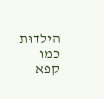הילדוּת כמו קפא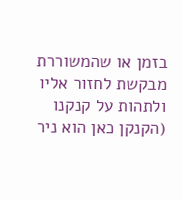בזמן או שהמשוררת מבקשת לחזור אליו ולתהות על קנקנו (הקנקן כאן הוא ניר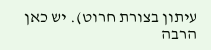עיתון בצורת חרוט). יש כאן הרבה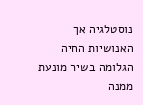נוסטלגיה אך האנושיות החיה הגלומה בשיר מונעת ממנה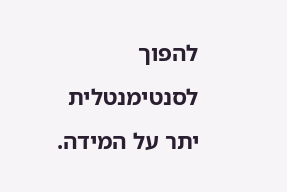להפוך לסנטימנטלית יתר על המידה.